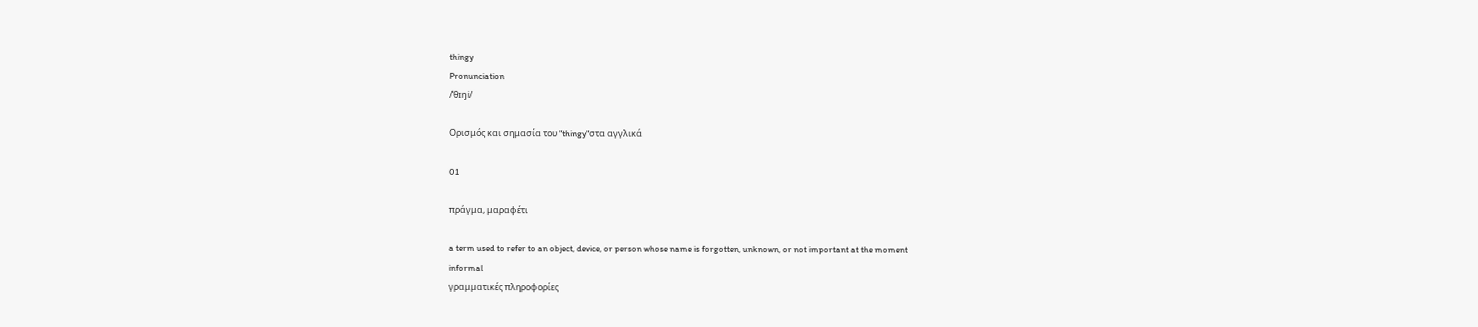thingy
Pronunciation
/ˈθɪŋi/

Ορισμός και σημασία του "thingy"στα αγγλικά

01

πράγμα, μαραφέτι

a term used to refer to an object, device, or person whose name is forgotten, unknown, or not important at the moment
informal
γραμματικές πληροφορίες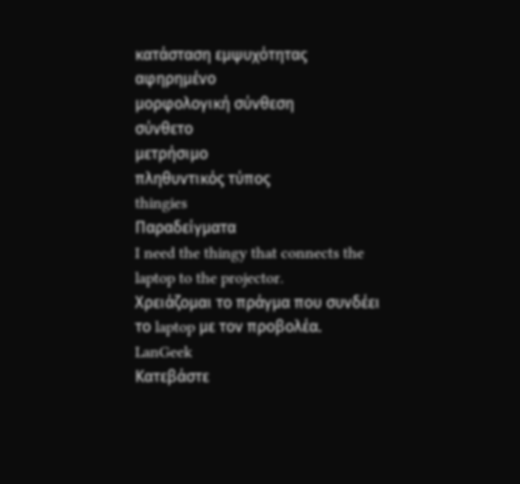κατάσταση εμψυχότητας
αφηρημένο
μορφολογική σύνθεση
σύνθετο
μετρήσιμο
πληθυντικός τύπος
thingies
Παραδείγματα
I need the thingy that connects the laptop to the projector.
Χρειάζομαι το πράγμα που συνδέει το laptop με τον προβολέα.
LanGeek
Κατεβάστε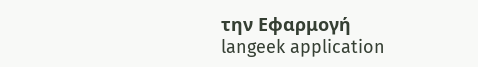την Εφαρμογή
langeek application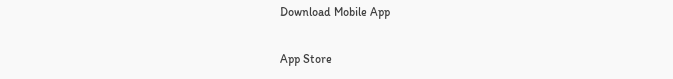Download Mobile App

App Store